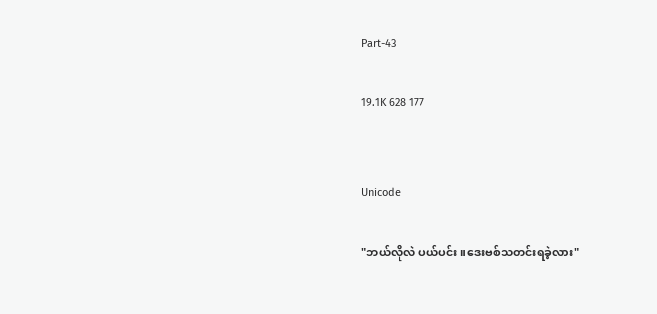Part-43

19.1K 628 177


Unicode

"ဘယ်လိုလဲ ပယ်ပင်း။ဒေးဗစ်သတင်းရခဲ့လား"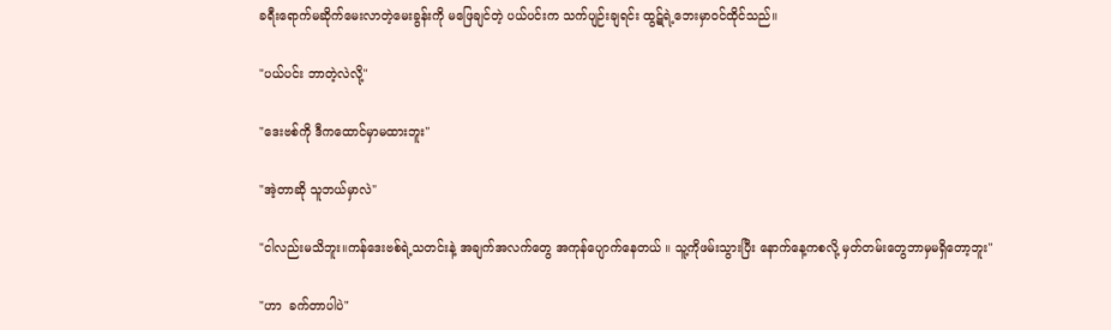ခရီးရောက်မဆိုက်မေးလာတဲ့မေးခွန်းကို မဖြေချင်တဲ့ ပယ်ပင်းက သက်ပျဉ်းချရင်း ထွဋ်ရဲ့ဘေးမှာဝင်ထိုင်သည်။

"ပယ်ပင်း ဘာတဲ့လဲလို့"

"ဒေးဗစ်ကို ဒီကထောင်မှာမထားဘူး"

"အဲ့တာဆို သူဘယ်မှာလဲ"

"ငါလည်းမသိဘူး။ကန်ဒေးဗစ်ရဲ့သတင်းနဲ့ အချက်အလက်တွေ အကုန်ပျောက်နေတယ် ။ သူ့ကိုဖမ်းသွားပြီး နောက်နေ့ကစလို့ မှတ်တမ်းတွေဘာမှမရှိတော့ဘူး"

"ဟာ  ခက်တာပါပဲ"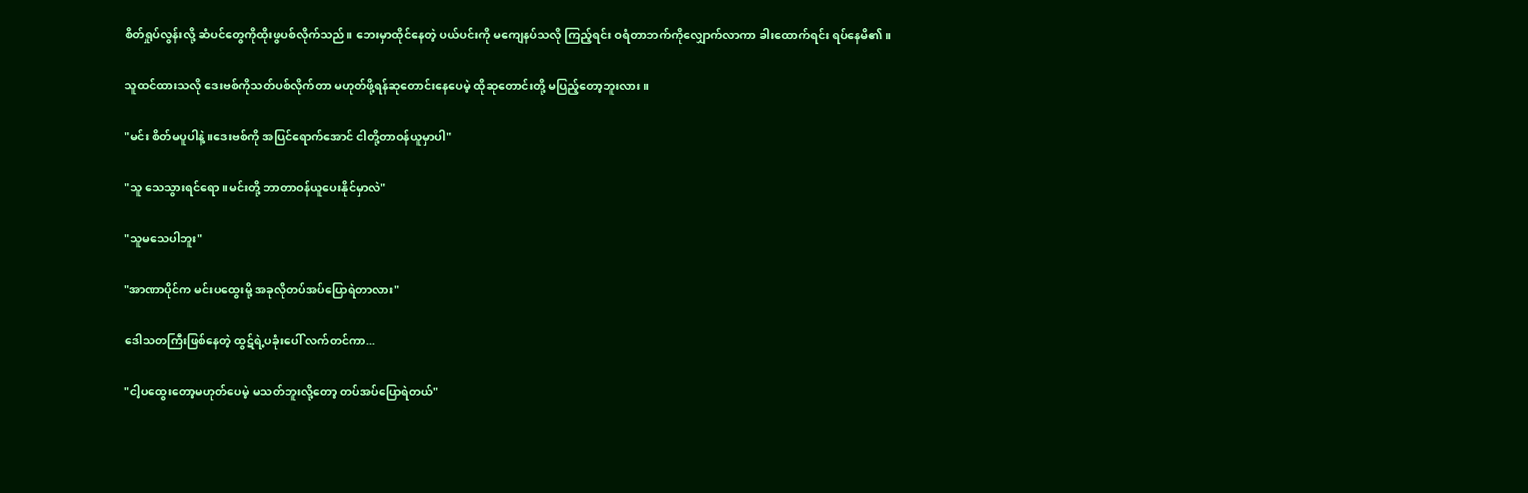စိတ်ရှုပ်လွန်းလို့ ဆံပင်တွေကိုထိုးဖွပစ်လိုက်သည်။ ဘေးမှာထိုင်နေတဲ့ ပယ်ပင်းကို မကျေနပ်သလို ကြည့်ရင်း ဝရံတာဘက်ကိုလျှောက်လာကာ ခါးထောက်ရင်း ရပ်နေမိ၏။

သူထင်ထားသလို ဒေးဗစ်ကိုသတ်ပစ်လိုက်တာ မဟုတ်ဖို့ရန်ဆုတောင်းနေပေမဲ့ ထိုဆုတောင်းတို့ မပြည့်တော့ဘူးလား။

"မင်း စိတ်မပူပါနဲ့။ဒေးဗစ်ကို အပြင်ရောက်အောင် ငါတို့တာဝန်ယူမှာပါ"

"သူ သေသွားရင်ရော။မင်းတို့ ဘာတာဝန်ယူပေးနိုင်မှာလဲ"

"သူမသေပါဘူး"

"အာဏာပိုင်က မင်းပထွေးမို့ အခုလိုတပ်အပ်ပြောရဲတာလား"

ဒေါသတကြီးဖြစ်နေတဲ့ ထွဋ်ရဲ့ပခုံးပေါ် လက်တင်ကာ...

"ငါ့ပထွေးတော့မဟုတ်ပေမဲ့ မသတ်ဘူးလို့တော့ တပ်အပ်ပြောရဲတယ်"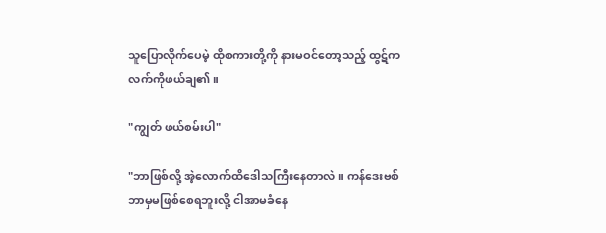သူပြောလိုက်ပေမဲ့ ထိုစကားတို့ကို နားမဝင်တော့သည့် ထွဋ်က လက်ကိုဖယ်ချ၏။

"ကျွတ် ဖယ်စမ်းပါ"

"ဘာဖြစ်လို့ အဲ့လောက်ထိဒေါသကြီးနေတာလဲ။ ကန်ဒေးဗစ် ဘာမှမဖြစ်စေရဘူးလို့ ငါအာမခံနေ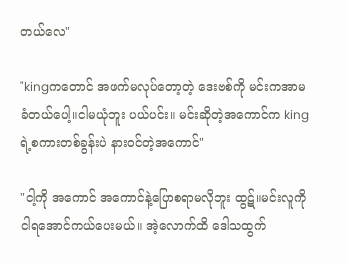တယ်လေ"

"kingကတောင် အဖက်မလုပ်တော့တဲ့ ဒေးဗစ်ကို မင်းကအာမခံတယ်ပေါ့။ငါမယုံဘူး ပယ်ပင်း။ မင်းဆိုတဲ့အကောင်က kingရဲ့စကားတစ်ခွန်းပဲ နားဝင်တဲ့အကောင်"

"ငါ့ကို အကောင် အကောင်နဲ့ပြောစရာမလိုဘူး ထွဋ်။မင်းလူကို ငါရအောင်ကယ်ပေးမယ်။ အဲ့လောက်ထိ ဒေါသထွက်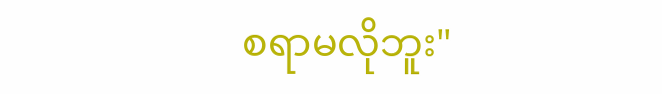စရာမလိုဘူး"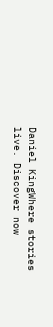Daniel KingWhere stories live. Discover now